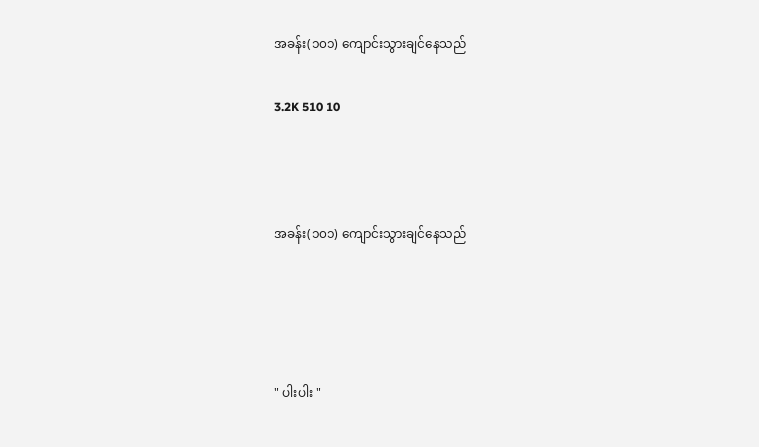အခန်း(၁၀၁) ကျောင်းသွားချင်နေသည်

3.2K 510 10



အခန်း(၁၀၁) ကျောင်းသွားချင်နေသည်




" ပါးပါး "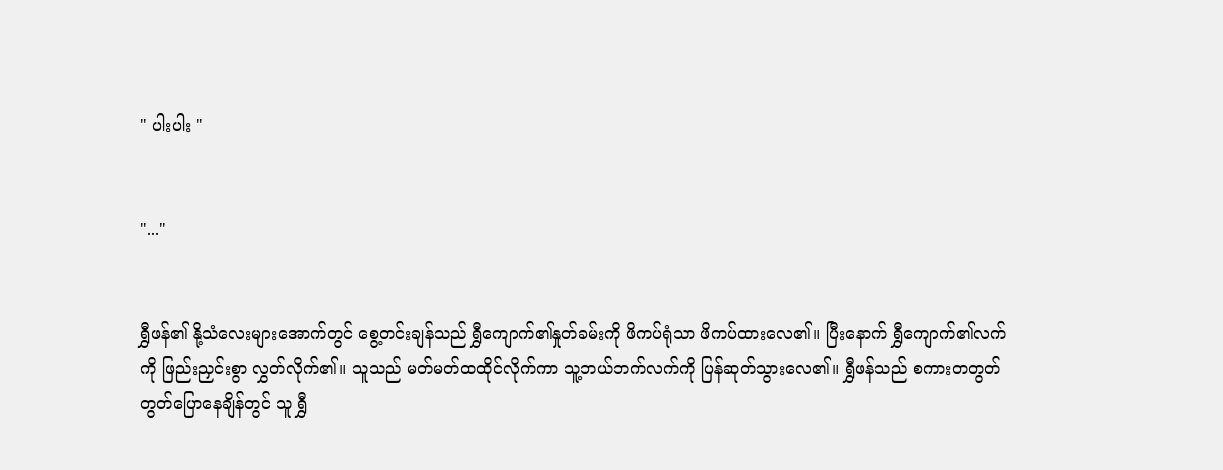" ပါးပါး "


"..."


ရွှီဖန်၏ နို့သံလေးများအောက်တွင် စွေ့တင်းချန်သည် ရွှီကျောက်၏နှုတ်ခမ်းကို ဖိကပ်ရုံသာ ဖိကပ်ထားလေ၏။ ပြီးနောက် ရွှီကျောက်၏လက်ကို ဖြည်းညှင်းစွာ လွှတ်လိုက်၏။ သူသည် မတ်မတ်ထထိုင်လိုက်ကာ သူ့ဘယ်ဘက်လက်ကို ပြန်ဆုတ်သွားလေ၏။ ရွှီဖန်သည် စကားတတွတ်တွတ်ပြောနေချိန်တွင် သူ ရွှီ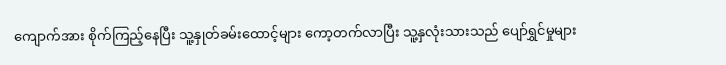ကျောက်အား စိုက်ကြည့်နေပြီး သူ့နှုတ်ခမ်းထောင့်များ ကော့တက်လာပြီး သူ့နှလုံးသားသည် ပျော်ရွှင်မှုများ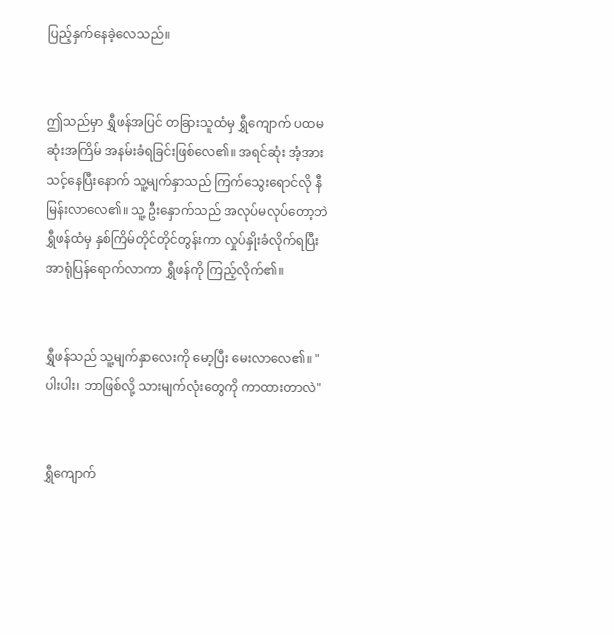ပြည့်နှက်နေခဲ့လေသည်။


ဤသည်မှာ ရွှီဖန်အပြင် တခြားသူထံမှ ရွှီကျောက် ပထမဆုံးအကြိမ် အနမ်းခံရခြင်းဖြစ်လေ၏။ အရင်ဆုံး အံ့အားသင့်နေပြီးနောက် သူ့မျက်နှာသည် ကြက်သွေးရောင်လို နီမြန်းလာလေ၏။ သူ့ ဦးနှောက်သည် အလုပ်မလုပ်တော့ဘဲ ရွှီဖန်ထံမှ နှစ်ကြိမ်တိုင်တိုင်တွန်းကာ လှုပ်နှိုးခံလိုက်ရပြီး အာရုံပြန်ရောက်လာကာ ရွှီဖန်ကို ကြည့်လိုက်၏။


ရွှီဖန်သည် သူ့မျက်နှာလေးကို မော့ပြီး မေးလာလေ၏။ "ပါးပါး၊ ဘာဖြစ်လို့ သားမျက်လုံးတွေကို ကာထားတာလဲ"


ရွှီကျောက်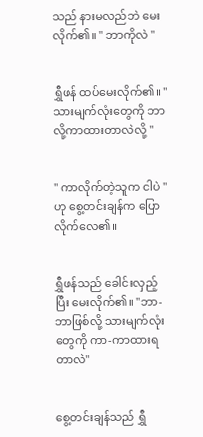သည် နားမလည်ဘဲ မေးလိုက်၏။ " ဘာကိုလဲ "


ရွှီဖန် ထပ်မေးလိုက်၏။ " သားမျက်လုံးတွေကို ဘာလို့ကာထားတာလဲလို့ "


" ကာလိုက်တဲ့သူက ငါပဲ " ဟု စွေ့တင်းချန်က ပြောလိုက်လေ၏။


ရွှီဖန်သည် ခေါင်းလှည့်ပြီး မေးလိုက်၏။ "ဘာ-ဘာဖြစ်လို့ သားမျက်လုံးတွေကို ကာ-ကာထားရတာလဲ"


စွေ့တင်းချန်သည် ရွှီ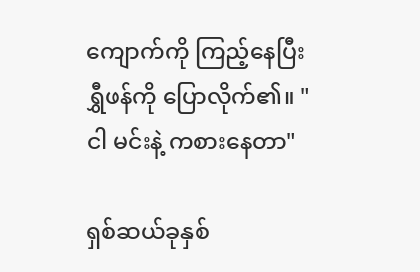ကျောက်ကို ကြည့်နေပြီး ရွှီဖန်ကို ပြောလိုက်၏။ "ငါ မင်းနဲ့ ကစားနေတာ"

ရှစ်ဆယ်ခုနှစ်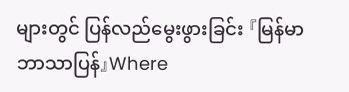များတွင် ပြန်လည်မွေးဖွားခြင်း 『မြန်မာဘာသာပြန်』Where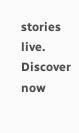stories live. Discover now